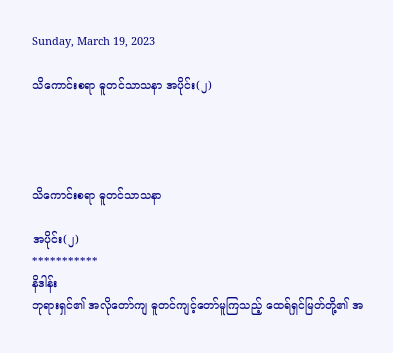Sunday, March 19, 2023

သိကောင်းစရာ ဓူတင်သာသနာ အပိုင်း(၂)




သိကောင်းစရာ ဓူတင်သာသနာ

အပိုင်း(၂)
***********
နိဒါန်း
ဘုရားရှင်၏ အလိုတော်ကျ ဓူတင်ကျင့်တော်မူကြသည့် ထေရ်ရှင်မြတ်တို့၏ အ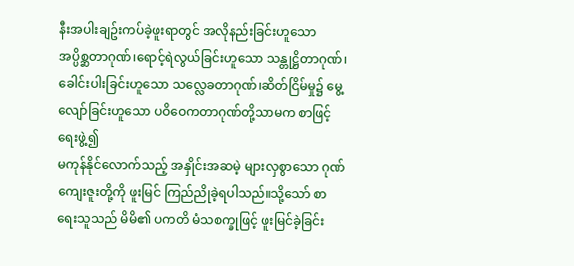နီးအပါးချဥ်းကပ်ခဲ့ဖူးရာတွင် အလိုနည်းခြင်းဟူသော အပ္ပိစ္ဆတာဂုဏ်၊ရောင့်ရဲလွယ်ခြင်းဟူသော သန္တုဋ္ဌိတာဂုဏ်၊ခေါင်းပါးခြင်းဟူသော သလ္လေခတာဂုဏ်၊ဆိတ်ငြိမ်မှု၌ မွေ့လျော်ခြင်းဟူသော ပဝိဝေကတာဂုဏ်တို့သာမက စာဖြင့်ရေးဖွဲ့၍
မကုန်နိုင်လောက်သည့် အနှိုင်းအဆမဲ့ များလှစွာသော ဂုဏ်ကျေးဇူးတို့ကို ဖူးမြင် ကြည်ညိုခဲ့ရပါသည်။သို့သော် စာရေးသူသည် မိမိ၏ ပကတိ မံသစက္ခုဖြင့် ဖူးမြင်ခဲ့ခြင်း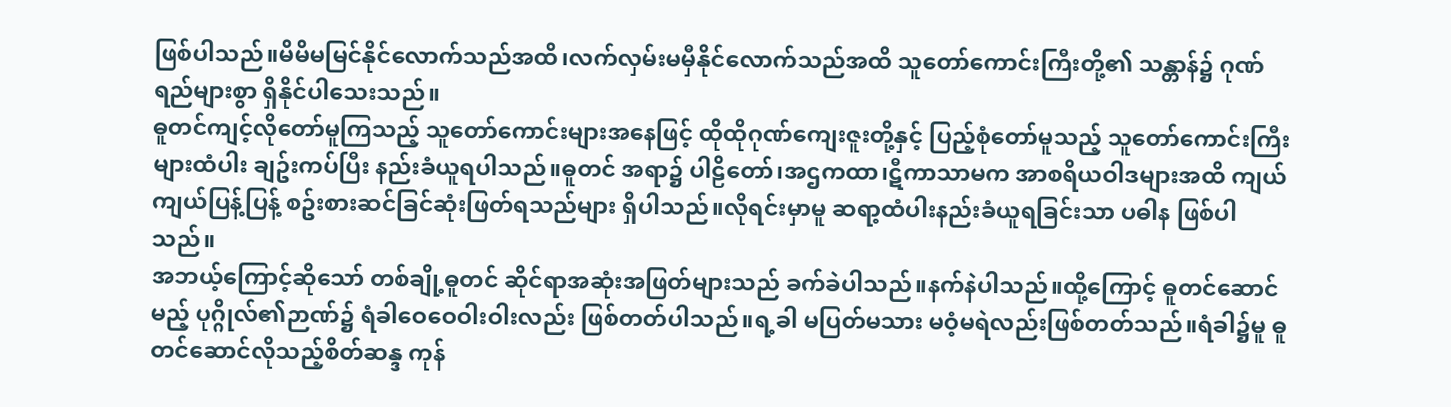ဖြစ်ပါသည်။မိမိမမြင်နိုင်လောက်သည်အထိ၊လက်လှမ်းမမှီနိုင်လောက်သည်အထိ သူတော်ကောင်းကြီးတို့၏ သန္တာန်၌ ဂုဏ်ရည်များစွာ ရှိနိုင်ပါသေးသည်။
ဓူတင်ကျင့်လိုတော်မူကြသည့် သူတော်ကောင်းများအနေဖြင့် ထိုထိုဂုဏ်ကျေးဇူးတို့နှင့် ပြည့်စုံတော်မူသည့် သူတော်ကောင်းကြီးများထံပါး ချဥ်းကပ်ပြီး နည်းခံယူရပါသည်။ဓူတင် အရာ၌ ပါဠိတော်၊အဌကထာ၊ဋီကာသာမက အာစရိယဝါဒများအထိ ကျယ်ကျယ်ပြန့်ပြန့် စဥ်းစားဆင်ခြင်ဆုံးဖြတ်ရသည်များ ရှိပါသည်။လိုရင်းမှာမူ ဆရာ့ထံပါးနည်းခံယူရခြင်းသာ ပဓါန ဖြစ်ပါသည်။
အဘယ့်ကြောင့်ဆိုသော် တစ်ချို့ဓူတင် ဆိုင်ရာအဆုံးအဖြတ်များသည် ခက်ခဲပါသည်။နက်နဲပါသည်။ထို့ကြောင့် ဓူတင်ဆောင်မည့် ပုဂ္ဂိုလ်၏ဉာဏ်၌ ရံခါဝေဝေဝါးဝါးလည်း ဖြစ်တတ်ပါသည်။ရ့ခါ မပြတ်မသား မဝံ့မရဲလည်းဖြစ်တတ်သည်။ရံခါ၌မူ ဓူတင်ဆောင်လိုသည့်စိတ်ဆန္ဒ ကုန်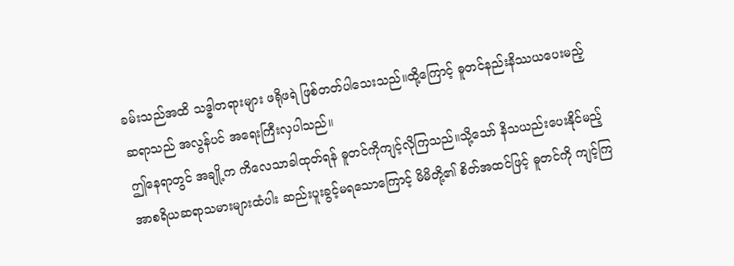ခမ်းသည်အထိ သဒ္ဓါတရားများ ဖရိုဖရဲ ဖြစ်တတ်ပါသေးသည်။ထို့ကြောင့် ဓူတင်နည်းနိဿယပေးမည့် ဆရာသည် အလွန်ပင် အရေးကြီးလှပါသည်။
ဤနေရာတွင် အချို့က ကိလေသာခါထုတ်ရန် ဓူတင်ကိုကျင့်လိုကြသည်။သို့သော် နိသယည်းပေးနိုင်မည့် အာစရိယဆရာသမားများထံပါး ဆည်းပူးခွင့်မရသောကြောင့် မိမိတို့၏ စိတ်အထင်ဖြင့် ဓူတင်ကို ကျင့်ကြ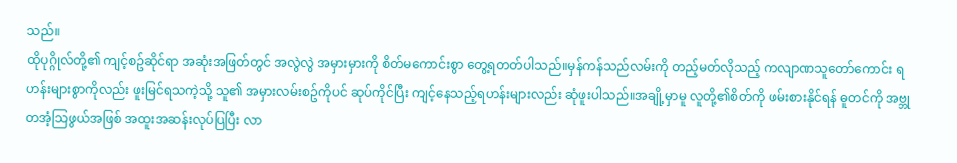သည်။
ထိုပုဂ္ဂိုလ်တို့၏ ကျင့်စဥ်ဆိုင်ရာ အဆုံးအဖြတ်တွင် အလွဲလွဲ အမှားမှားကို စိတ်မကောင်းစွာ တွေ့ရတတ်ပါသည်။မှန်ကန်သည်လမ်းကို တည့်မတ်လိုသည့် ကလျာဏသူတော်ကောင်း ရဟန်းများစွာကိုလည်း ဖူးမြင်ရသကဲ့သို့ သူ၏ အမှားလမ်းစဥ်ကိုပင် ဆုပ်ကိုင်ပြီး ကျင့်နေသည့်ရဟန်းများလည်း ဆုံဖူးပါသည်။အချို့မှာမူ လူတို့၏စိတ်ကို ဖမ်းစားနိုင်ရန် ဓူတင်ကို အဗ္ဘုတအံ့သြဖွယ်အဖြစ် အထူးအဆန်းလုပ်ပြပြီး လာ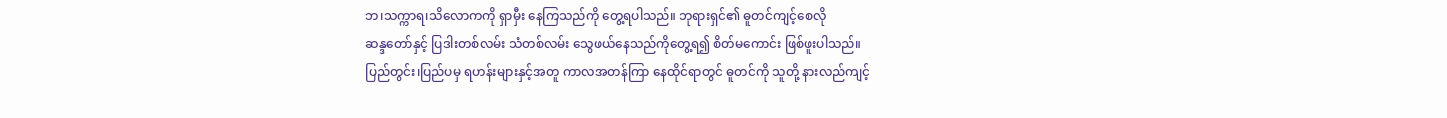ဘ၊သက္ကာရ၊သိလောကကို ရှာမှီး နေကြသည်ကို တွေ့ရပါသည်။ ဘုရားရှင်၏ ဓူတင်ကျင့်စေလို
ဆန္ဒတော်နှင့် ပြဒါးတစ်လမ်း သံတစ်လမ်း သွေဖယ်နေသည်ကိုတွေ့ရ၍ စိတ်မကောင်း ဖြစ်ဖူးပါသည်။
ပြည်တွင်း၊ပြည်ပမှ ရဟန်းများနှင့်အတူ ကာလအတန်ကြာ နေထိုင်ရာတွင် ဓူတင်ကို သူတို့ နားလည်ကျင့်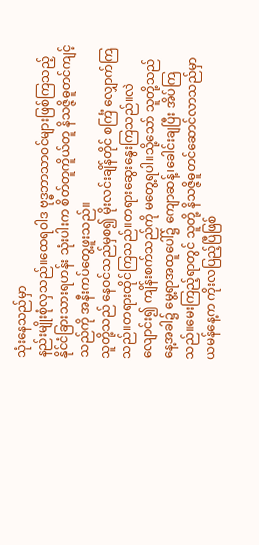သုံးနေသည်မှာ
နည်းမျိုးစုံလှသည်။ထေရဝါဒ ဗုဒ္ဓဘာသာဝင်များဖြစ်ကြသည့် နိုင်ငံခြားသားရဟန်း သုံးပါးက စိတ်တူကိူယ်တူ နိသဇ္ဇိဓူတင်ကျင့်သည်ကို အနီးကပ်တွေ့ဖူးသည်။
သူတို့သည် နေဝင်သည်မှစ၍ မိုးလင်းချိန်တိုင် စင်္ကြံ လျှောက်ကြသည်။တရားထိုင်ကြသည်။တရားဆွေးနွေးကြသည်။လဲလျောင်း၍ ကျိန်းစက်သည်ကို မတွေ့ရပါ။သို့သော် သူတို့သည် နေ့အခါ၌ မွေ့ရာအထူပေါ်၌ ကျောဆန့်၊ခေါင်းချပြီး အိပ်ကြသည်။မေးကြည့်ရာတွင် သူတို့ နိသဇ္ဇိဓူတင်ဆောင်လာသည်မှာ ယမန်နေ့က ကိုးလပြည့်ပြီဖြစ်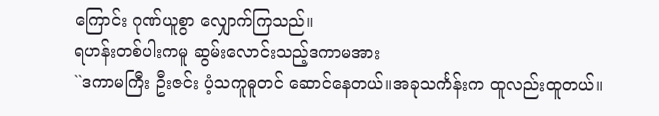ကြောင်း ဂုဏ်ယူစွာ လျှောက်ကြသည်။
ရဟန်းတစ်ပါးကမူ ဆွမ်းလောင်းသည့်ဒကာမအား
``ဒကာမကြီး ဦးဇင်း ပံ့သကူဓူတင် ဆောင်နေတယ်။အခုသင်္ကန်းက ထူလည်းထူတယ်။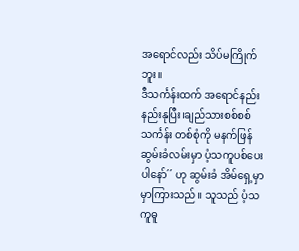အရောင်လည်း သိပ်မကြိုက်ဘူး။
ဒီသင်္ကန်းထက် အရောင်နည်းနည်းနုပြီး၊ချည်သားစစ်စစ်သင်္ကန်း တစ်စုံကို မနက်ဖြန် ဆွမ်းခံလမ်းမှာ ပံ့သကူပစ်ပေးပါနော်´´ ဟု ဆွမ်းခံ အိမ်ရှေ့မှာ မှာကြားသည်။ သူသည် ပံ့သကူဓူ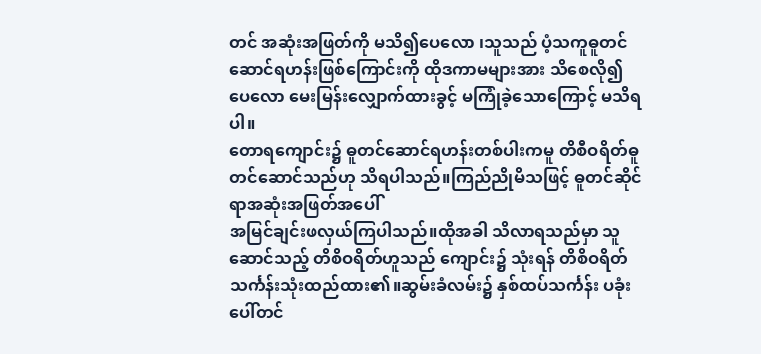တင် အဆုံးအဖြတ်ကို မသိ၍ပေလော ၊သူသည် ပံ့သကူဓူတင်ဆောင်ရဟန်းဖြစ်ကြောင်းကို ထိုဒကာမများအား သိစေလို၍ပေလော မေးမြန်းလျှောက်ထားခွင့် မကြုံခဲ့သောကြောင့် မသိရပါ။
တောရကျောင်း၌ ဓူတင်ဆောင်ရဟန်းတစ်ပါးကမူ တိစီဝရိတ်ဓူတင်ဆောင်သည်ဟု သိရပါသည်။ကြည်ညိုမိသဖြင့် ဓူတင်ဆိုင်ရာအဆုံးအဖြတ်အပေါ်
အမြင်ချင်းဖလှယ်ကြပါသည်။ထိုအခါ သိလာရသည်မှာ သူဆောင်သည့် တိစိဝရိတ်ဟူသည် ကျောင်း၌ သုံးရန် တိစိဝရိတ် သင်္ကန်းသုံးထည်ထား၏။ဆွမ်းခံလမ်း၌ နှစ်ထပ်သင်္ကန်း ပခုံးပေါ်တင်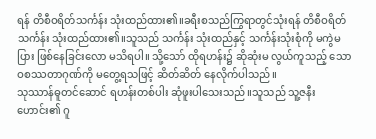ရန် တိစီဝရိတ်သင်္ကန်း သုံးထည်ထား၏။ခရီးစသည်ကြွရာတွင်သုံးရန် တိစီဝရိတ်သင်္ကန်း သုံးထည်ထား၏။သူသည် သင်္ကန်း သုံးထည်နှင့် သင်္ကန်းသုံးစုံကို မကွဲမပြား ဖြစ်နေခြင်းလော မသိရပါ။ သို့သော် ထိုရဟန်း၌ ဆိုဆုံးမ လွယ်ကူသည့် သောဝစဿတာဂုဏ်ကို မတွေ့ရသဖြင့် ဆိတ်ဆိတ် နေလိုက်ပါသည်။
သုဿာန်ဓူတင်ဆောင် ရဟန်းတစ်ပါး ဆုံဖူးပါသေးသည်။သူသည် သူ့ဇနီးဟောင်း၏ ဂူ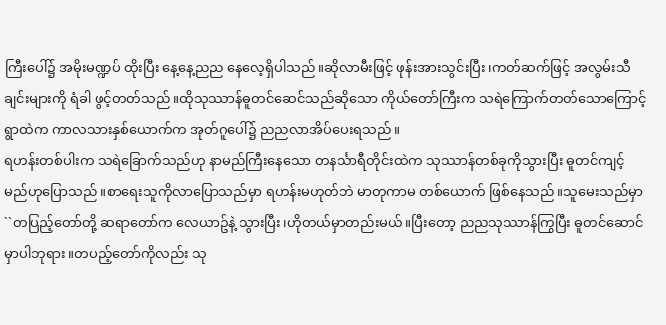ကြီးပေါ်၌ အမိုးမဏ္ဍပ် ထိုးပြီး နေ့နေ့ညည နေလေ့ရှိပါသည်။ဆိုလာမီးဖြင့် ဖုန်းအားသွင်းပြီး၊ကတ်ဆက်ဖြင့် အလွမ်းသီချင်းများကို ရံခါ ဖွင့်တတ်သည်။ထိုသုဿာန်ဓူတင်ဆေင်သည်ဆိုသော ကိုယ်တော်ကြီးက သရဲကြောက်တတ်သောကြောင့် ရွာထဲက ကာလသားနှစ်ယောက်က အုတ်ဂူပေါ်၌ ညညလာအိပ်ပေးရသည်။
ရဟန်းတစ်ပါးက သရဲခြောက်သည်ဟု နာမည်ကြီးနေသော တနင်္သာရီတိုင်းထဲက သုဿာန်တစ်ခုကိုသွားပြီး ဓူတင်ကျင့်မည်ဟုပြောသည်။စာရေးသူကိုလာပြောသည်မှာ ရဟန်းမဟုတ်ဘဲ မာတုကာမ တစ်ယောက် ဖြစ်နေသည်။သူမေးသည်မှာ ``တပြည့်တော်တို့ ဆရာတော်က လေယာဥ်နဲ့ သွားပြီး၊ဟိုတယ်မှာတည်းမယ်။ပြီးတော့ ညညသုဿာန်ကြွပြီး ဓူတင်ဆောင်မှာပါဘုရား။တပည့်တော်ကိုလည်း သု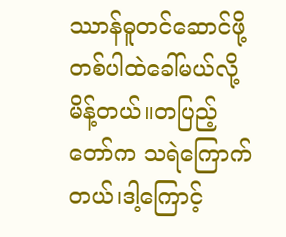ဿာန်ဓူတင်ဆောင်ဖို့ တစ်ပါထဲခေါ်မယ်လို့ မိန့်တယ်။တပြည့်တော်က သရဲကြောက်တယ်၊ဒါ့ကြောင့်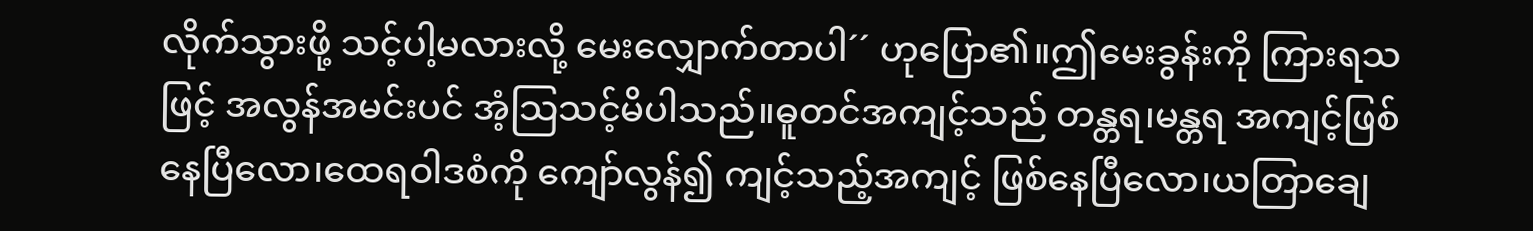လိုက်သွားဖို့ သင့်ပါ့မလားလို့ မေးလျှောက်တာပါ´´ ဟုပြော၏။ဤမေးခွန်းကို ကြားရသဖြင့် အလွန်အမင်းပင် အံ့သြသင့်မိပါသည်။ဓူတင်အကျင့်သည် တန္တရ၊မန္တရ အကျင့်ဖြစ်နေပြီလော၊ထေရဝါဒစံကို ကျော်လွန်၍ ကျင့်သည့်အကျင့် ဖြစ်နေပြီလော၊ယတြာချေ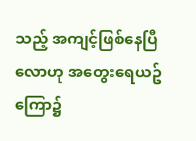သည့် အကျင့်ဖြစ်နေပြီလောဟု အတွေးရေယဥ်ကြော၌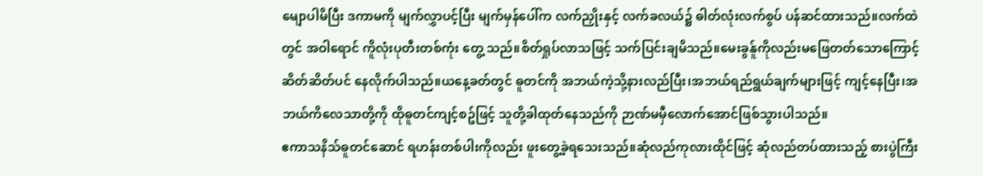မျောပါမိပြီး ဒကာမကို မျက်လွှာပင့်ပြီး မျက်မှန်ပေါ်က လက်ညှိုးနှင့် လက်ခလယ်၌ ဓါတ်လုံးလက်စွပ် ပန်ဆင်ထားသည်။လက်ထဲတွင် အဝါရောင် ကိူလုံးပုတီးတစ်ကုံး တွေ့ သည်။စိတ်ရှုပ်လာသဖြင့် သက်ပြင်းချမိသည်။မေးခွန်ူကိုလည်းမဖြေတတ်သောကြောင့် ဆိတ်ဆိတ်ပင် နေလိုက်ပါသည်။ယနေ့ခတ်တွင် ဓူတင်ကို အဘယ်ကဲ့သို့နားလည်ပြီး၊အဘယ်ရည်ရွယ်ချက်များဖြင့် ကျင့်နေပြီး၊အဘယ်ကိလေသာတို့ကို ထိုဓူတင်ကျင့်စဥ်ဖြင့် သူတို့ခါထုတ်နေသည်ကို ဉာဏ်မမှီလောက်အောင်ဖြစ်သွားပါသည်။
ဧကာသနိသ်ဓူတင်ဆောင် ရဟန်းတစ်ပါးကိုလည်း ဖူးတွေ့ခဲ့ရသေးသည်။ဆုံလည်ကုလားထိုင်ဖြင့် ဆုံလည်တပ်ထားသည့် စားပွဲကြီး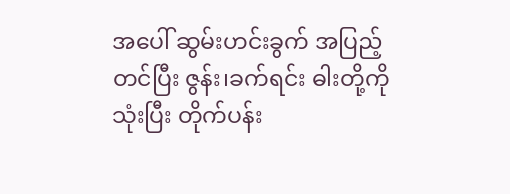အပေါ် ဆွမ်းဟင်းခွက် အပြည့်တင်ပြီး ဇွန်း၊ခက်ရင်း ဓါးတို့ကိုသုံးပြီး တိုက်ပန်း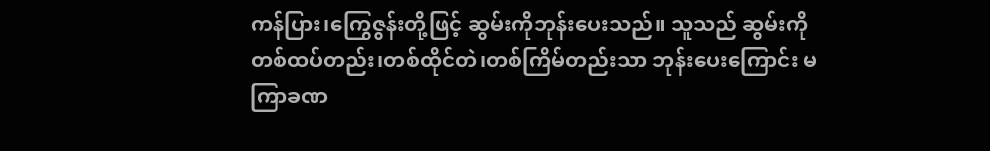ကန်ပြား၊ကြွေဇွန်းတို့ဖြင့် ဆွမ်းကိုဘုန်းပေးသည်။ သူသည် ဆွမ်းကို တစ်ထပ်တည်း၊တစ်ထိုင်တဲ၊တစ်ကြိမ်တည်းသာ ဘုန်းပေးကြောင်း မကြာခဏ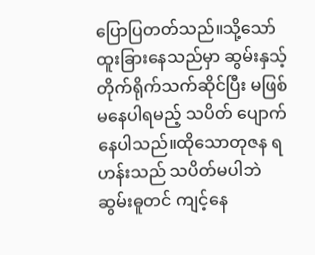ပြောပြတတ်သည်။သို့သော် ထူးခြားနေသည်မှာ ဆွမ်းနှသ့်တိုက်ရိုက်သက်ဆိုင်ပြီး မဖြစ်မနေပါရမည့် သပိတ် ပျောက်နေပါသည်။ထိုသောတုဇန ရဟန်းသည် သပိတ်မပါဘဲ ဆွမ်းဓူတင် ကျင့်နေ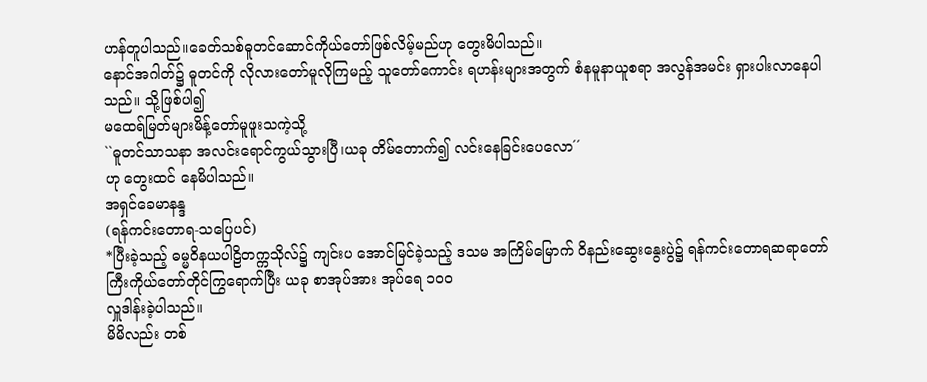ဟန်တူပါသည်။ခေတ်သစ်ဓူတင်ဆောင်ကိုယ်တော်ဖြစ်လိမ့်မည်ဟု တွေးမိပါသည်။
နောင်အဂါတ်၌ ဓူတင်ကို လိုလားတော်မူလိုကြမည့် သူတော်ကောင်း ရဟန်းများအတွက် စံနမူနာယူစရာ အလွန်အမင်း ရှားပါးလာနေပါသည်။ သို့ဖြစ်ပါ၍
မထေရ်မြတ်များမိန့်တော်မူဖူးသကဲ့သို့
``ဓူတင်သာသနာ အလင်းရောင်ကွယ်သွားပြီ၊ယခု တိမ်တောက်၍ လင်းနေခြင်းပေလော´´
ဟု တွေးထင် နေမိပါသည်။
အရှင်ခေမာနန္ဒ
(ရန်ကင်းတောရ-သပြေပင်)
*ပြီးခဲ့သည့် ဓမ္မဝိနယပါဠိတက္ကသိုလ်၌ ကျင်းပ အောင်မြင်ခဲ့သည့် ဒသမ အကြိမ်မြောက် ဝိနည်းဆွေးနွေးပွဲ၌ ရန်ကင်းတောရဆရာတော်ကြီးကိုယ်တော်တိုင်ကြွရောက်ပြီး ယခု စာအုပ်အား အုပ်ရေ ၁၀၀
လှူဒါန်းခဲ့ပါသည်။
မိမိလည်း တစ်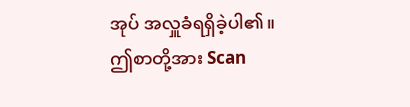အုပ် အလှူခံရရှိခဲ့ပါ၏။
ဤစာတို့အား Scan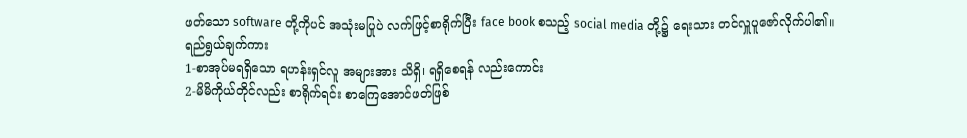ဖတ်သော software တို့ကိုပင် အသုံးမပြုပဲ လက်ဖြင့်စာရိုက်ပြီး face book စသည့် social media တို့၌ ရေးသား တင်လှူပူဇော်လိုက်ပါ၏။
ရည်ရွယ်ချက်ကား
1-စာအုပ်မရရှိသော ရဟန်းရှင်လူ အများအား သိရှိ၊ ရရှိစေရန် လည်းကောင်း
2-မိမိကိုယ်တိုင်လည်း စာရိုက်ရင်း စာကြေအောင်ဖတ်ဖြစ်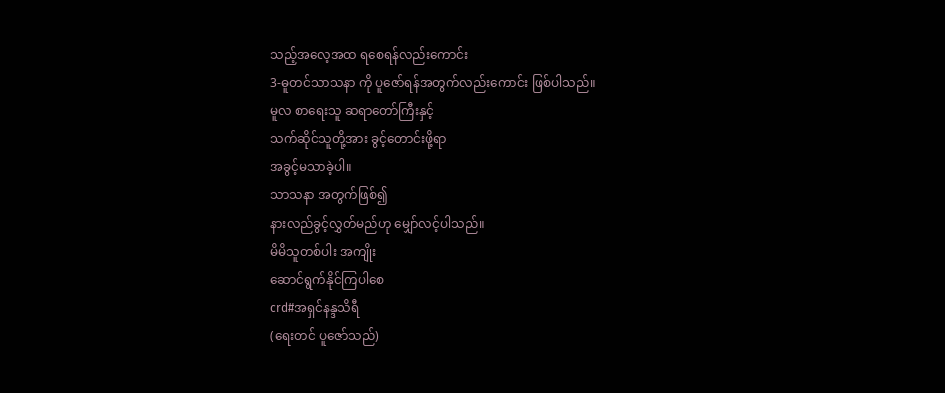သည့်အလေ့အထ ရစေရန်လည်းကောင်း
3-ဓူတင်သာသနာ ကို ပူဇော်ရန်အတွက်လည်းကောင်း ဖြစ်ပါသည်။
မူလ စာရေးသူ ဆရာတော်ကြီးနှင့်
သက်ဆိုင်သူတို့အား ခွင့်တောင်းဖို့ရာ
အခွင့်မသာခဲ့ပါ။
သာသနာ အတွက်ဖြစ်၍
နားလည်ခွင့်လွှတ်မည်ဟု မျှော်လင့်ပါသည်။
မိမိသူတစ်ပါး အကျိုး
ဆောင်ရွက်နိုင်ကြပါစေ
crd#အရှင်နန္ဒသိရီ
(ရေးတင် ပူဇော်သည်)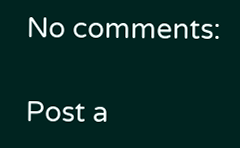No comments:

Post a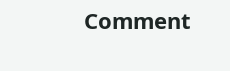Comment